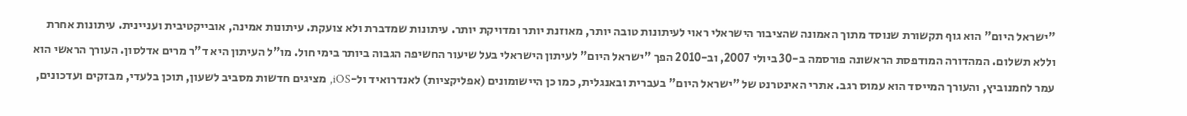"ישראל היום" הוא גוף תקשורת שנוסד מתוך האמונה שהציבור הישראלי ראוי לעיתונות טובה יותר, מאוזנת יותר ומדויקת יותר. עיתונות שמדברת ולא צועקת. עיתונות אמינה, אובייקטיבית ועניינית. עיתונות אחרת וללא תשלום. המהדורה המודפסת הראשונה פורסמה ב-30 ביולי 2007, וב-2010 הפך "ישראל היום" לעיתון הישראלי בעל שיעור החשיפה הגבוה ביותר בימי חול. מו"ל העיתון היא ד"ר מרים אדלסון. העורך הראשי הוא עמר לחמנוביץ, והעורך המייסד הוא עמוס רגב. אתרי האינטרנט של "ישראל היום" בעברית ובאנגלית, כמו כן היישומונים (אפליקציות) לאנדרואיד ול-iOS, מציגים חדשות מסביב לשעון, תוכן בלעדי, מבזקים ועדכונים,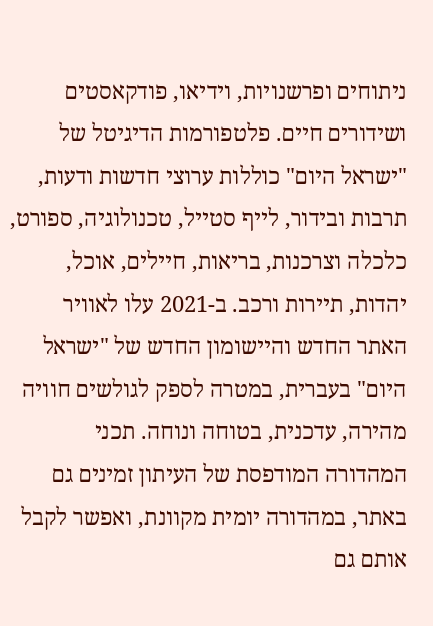ניתוחים ופרשנויות, וידיאו, פודקאסטים ושידורים חיים. פלטפורמות הדיגיטל של "ישראל היום" כוללות ערוצי חדשות ודעות, תרבות ובידור, לייף סטייל, טכנולוגיה, ספורט, כלכלה וצרכנות, בריאות, חיילים, אוכל, יהדות, תיירות ורכב. ב-2021 עלו לאוויר האתר החדש והיישומון החדש של "ישראל היום" בעברית, במטרה לספק לגולשים חוויה מהירה, עדכנית, בטוחה ונוחה. תכני המהדורה המודפסת של העיתון זמינים גם באתר, במהדורה יומית מקוונת, ואפשר לקבל אותם גם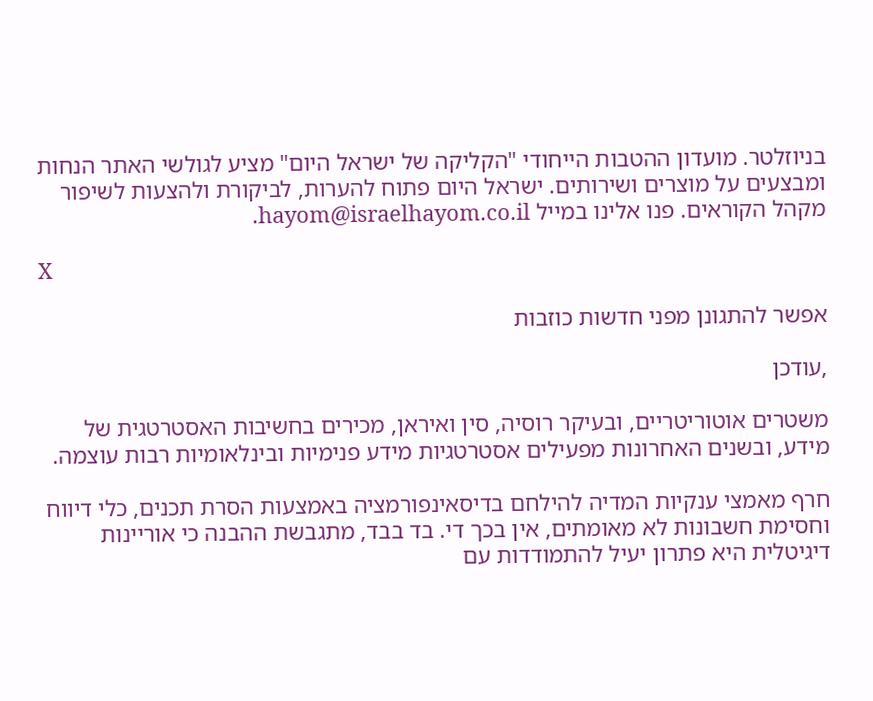בניוזלטר. מועדון ההטבות הייחודי "הקליקה של ישראל היום" מציע לגולשי האתר הנחות ומבצעים על מוצרים ושירותים. ישראל היום פתוח להערות, לביקורת ולהצעות לשיפור מקהל הקוראים. פנו אלינו במייל hayom@israelhayom.co.il.

X

אפשר להתגונן מפני חדשות כוזבות

,עודכן

משטרים אוטוריטריים, ובעיקר רוסיה, סין ואיראן, מכירים בחשיבות האסטרטגית של מידע, ובשנים האחרונות מפעילים אסטרטגיות מידע פנימיות ובינלאומיות רבות עוצמה.

חרף מאמצי ענקיות המדיה להילחם בדיסאינפורמציה באמצעות הסרת תכנים, כלי דיווח וחסימת חשבונות לא מאומתים, אין בכך די. בד בבד, מתגבשת ההבנה כי אוריינות דיגיטלית היא פתרון יעיל להתמודדות עם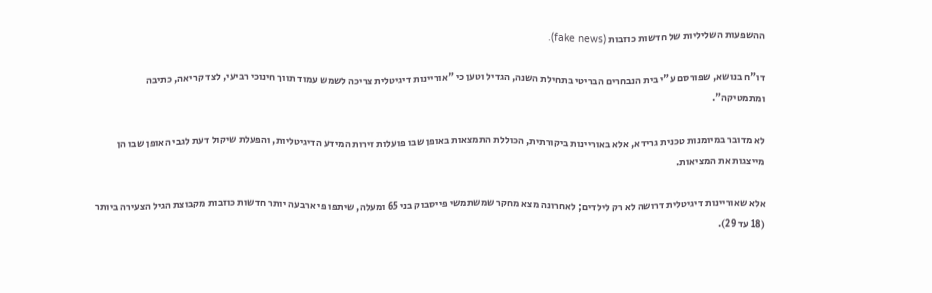ההשפעות השליליות של חדשות כוזבות (fake news).

דו"ח בנושא, שפורסם ע"י בית הנבחרים הבריטי בתחילת השנה, הגדיל וטען כי "אוריינות דיגיטלית צריכה לשמש עמוד תווך חינוכי רביעי, לצד קריאה, כתיבה ומתמטיקה".

לא מדובר במיומנות טכנית גרידא, אלא באוריינות ביקורתית, הכוללת התמצאות באופן שבו פועלות זירות המידע הדיגיטליות, והפעלת שיקול דעת לגבי האופן שבו הן מייצגות את המציאות.

אלא שאוריינות דיגיטלית דרושה לא רק לילדים; לאחרונה מצא מחקר שמשתמשי פייסבוק בני 65 ומעלה, שיתפו פי ארבעה יותר חדשות כוזבות מקבוצת הגיל הצעירה ביותר (18 עד 29).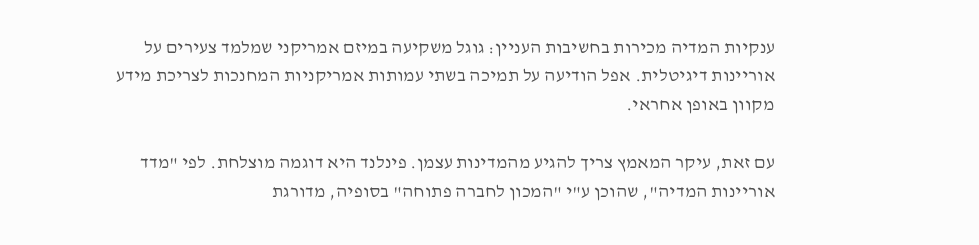ענקיות המדיה מכירות בחשיבות העניין: גוגל משקיעה במיזם אמריקני שמלמד צעירים על אוריינות דיגיטלית. אפל הודיעה על תמיכה בשתי עמותות אמריקניות המחנכות לצריכת מידע מקוון באופן אחראי.

עם זאת, עיקר המאמץ צריך להגיע מהמדינות עצמן. פינלנד היא דוגמה מוצלחת. לפי "מדד אוריינות המדיה", שהוכן ע"י "המכון לחברה פתוחה" בסופיה, מדורגת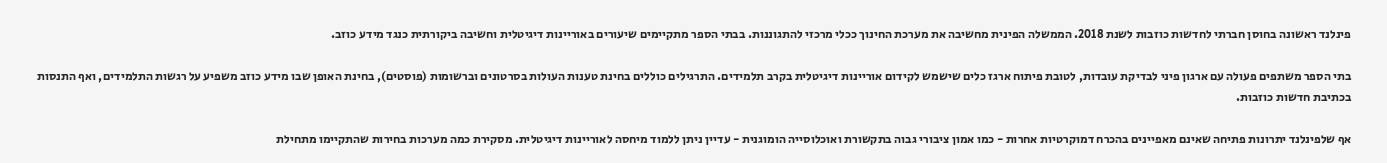פינלנד ראשונה בחוסן חברתי לחדשות כוזבות לשנת 2018. הממשלה הפינית מחשיבה את מערכת החינוך ככלי מרכזי להתגוננות. בבתי הספר מתקיימים שיעורים באוריינות דיגיטלית וחשיבה ביקורתית כנגד מידע כוזב.

בתי הספר משתפים פעולה עם ארגון פיני לבדיקת עובדות, לטובת פיתוח ארגז כלים שישמש לקידום אוריינות דיגיטלית בקרב תלמידים. התרגילים כוללים בחינת טענות העולות בסרטונים וברשומות (פוסטים), בחינת האופן שבו מידע כוזב משפיע על רגשות התלמידים, ואף התנסות בכתיבת חדשות כוזבות.

אף שלפינלנד יתרונות פתיחה שאינם מאפיינים בהכרח דמוקרטיות אחרות - כמו אמון ציבורי גבוה בתקשורת ואוכלוסייה הומוגנית - עדיין ניתן ללמוד מיחסה לאוריינות דיגיטלית. מסקירת כמה מערכות בחירות שהתקיימו מתחילת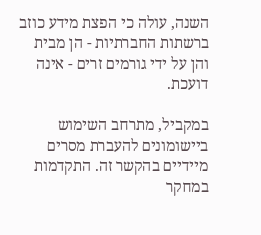השנה, עולה כי הפצת מידע כוזב ברשתות החברתיות - הן מבית והן על ידי גורמים זרים - אינה דועכת.

במקביל, מתרחב השימוש ביישומונים להעברת מסרים מיידיים בהקשר זה. התקדמות במחקר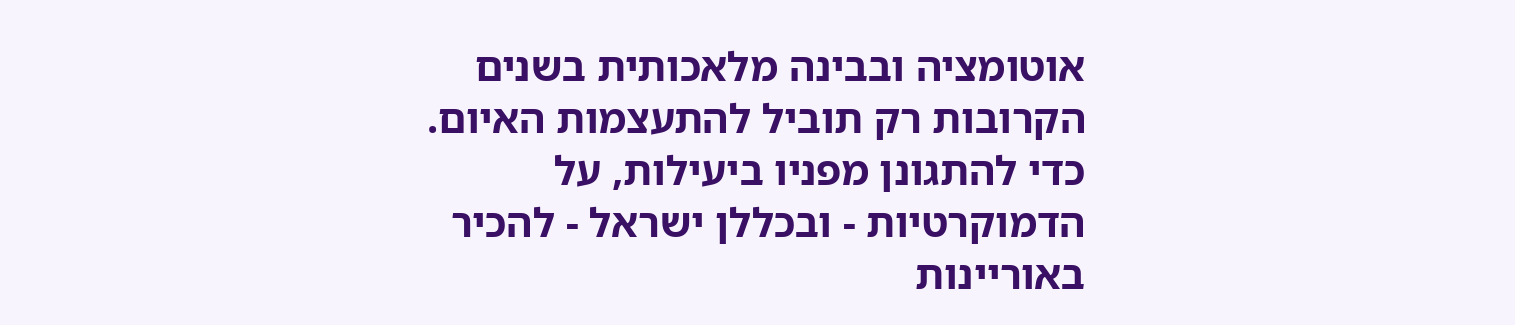אוטומציה ובבינה מלאכותית בשנים הקרובות רק תוביל להתעצמות האיום. כדי להתגונן מפניו ביעילות, על הדמוקרטיות - ובכללן ישראל - להכיר באוריינות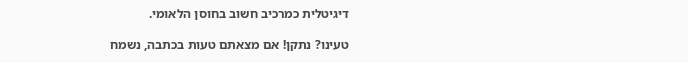דיגיטלית כמרכיב חשוב בחוסן הלאומי.

טעינו? נתקן! אם מצאתם טעות בכתבה, נשמח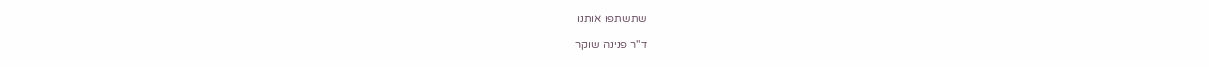שתשתפו אותנו

ד"ר פנינה שוקר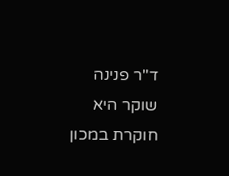ד"ר פנינה שוקר היא חוקרת במכון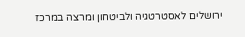ירושלים לאסטרטגיה ולביטחון ומרצה במרכז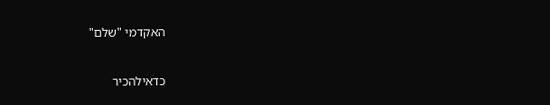האקדמי "שלם"

כדאילהכיר